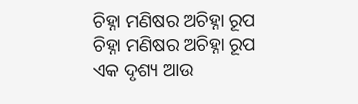ଚିହ୍ନା ମଣିଷର ଅଚିହ୍ନା ରୂପ
ଚିହ୍ନା ମଣିଷର ଅଚିହ୍ନା ରୂପ
ଏକ ଦୃଶ୍ୟ ଆଉ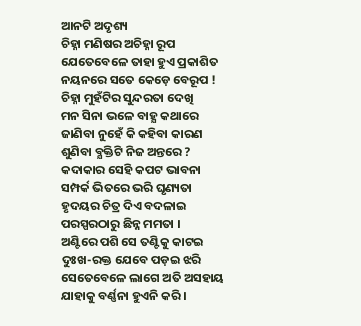ଆନଟି ଅଦୃଶ୍ୟ
ଚିହ୍ନା ମଣିଷର ଅଚିହ୍ନା ରୂପ
ଯେତେବେଳେ ତାହା ହୁଏ ପ୍ରକାଶିତ
ନୟନରେ ସତେ କେଡ଼େ ବେରୂପ !
ଚିହ୍ନା ମୁହଁଟିର ସୁନ୍ଦରତା ଦେଖି
ମନ ସିନା ଭଳେ ବାହ୍ଯ କଥାରେ
ଜାଣିବା ନୁହେଁ କି କହିବା କାରଣ
ଶୁଣିବା ବ୍ଯକ୍ତିଟି ନିଜ ଅନ୍ତରେ ?
କଦାକାର ସେହି କପଟ ଭାବନା
ସମ୍ପର୍କ ଭିତରେ ଭରି ଘୃଣ୍ୟତା
ହୃଦୟର ଚିତ୍ର ଦିଏ ବଦଳାଇ
ପରସ୍ପରଠାରୁ ଛିନ୍ନ ମମତା ।
ଅଣ୍ଟିରେ ପଶି ସେ ତଣ୍ଟିକୁ କାଟଇ
ଦୁଃଖ-ରକ୍ତ ଯେବେ ପଡ଼ଇ ଝରି
ସେତେବେଳେ ଲାଗେ ଅତି ଅସହାୟ
ଯାହାକୁ ବର୍ଣ୍ଣନା ହୁଏନି କରି ।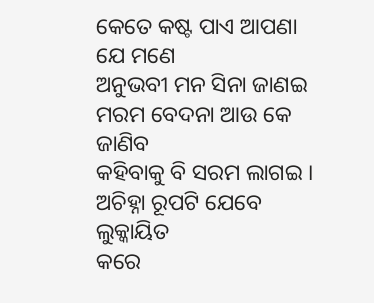କେତେ କଷ୍ଟ ପାଏ ଆପଣା ଯେ ମଣେ
ଅନୁଭବୀ ମନ ସିନା ଜାଣଇ
ମରମ ବେଦନା ଆଉ କେ ଜାଣିବ
କହିବାକୁ ବି ସରମ ଲାଗଇ ।
ଅଚିହ୍ନା ରୂପଟି ଯେବେ ଲୁକ୍କାୟିତ
କରେ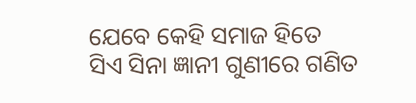ଯେବେ କେହି ସମାଜ ହିତେ
ସିଏ ସିନା ଜ୍ଞାନୀ ଗୁଣୀରେ ଗଣିତ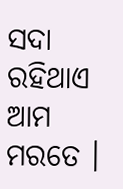ସଦା ରହିଥାଏ ଆମ ମରତେ ।